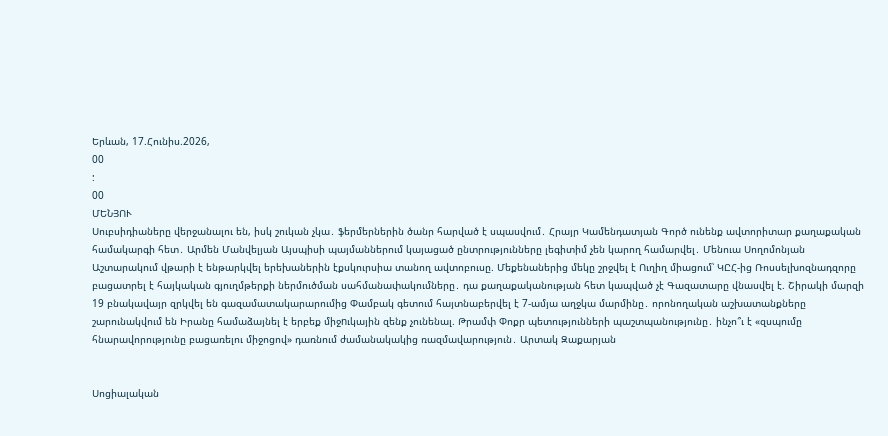Երևան, 17.Հունիս.2026,
00
:
00
ՄԵՆՅՈՒ
Սուբսիդիաները վերջանալու են, իսկ շուկան չկա․ ֆերմերներին ծանր հարված է սպասվում․ Հրայր Կամենդատյան Գործ ունենք ավտորիտար քաղաքական համակարգի հետ․ Արմեն Մանվելյան Այսպիսի պայմաններում կայացած ընտրությունները լեգիտիմ չեն կարող համարվել․ Մենուա Սողոմոնյան Աշտարակում վթարի է ենթարկվել երեխաներին էքսկուրսիա տանող ավտոբուսը. Մեքենաներից մեկը շրջվել է Ուղիղ միացում՝ ԿԸՀ-ից Ռոսսելխոզնադզորը բացատրել է հայկական գյուղմթերքի ներմուծման սահմանափակումները․ դա քաղաքականության հետ կապված չէ Գազատարը վնասվել է. Շիրակի մարզի 19 բնակավայր զրկվել են գազամատակարարումից Փամբակ գետում հայտնաբերվել է 7-ամյա աղջկա մարմինը․ որոնողական աշխատանքները շարունակվում են Իրանը համաձայնել է երբեք միջnւկային զենք չունենալ. Թրամփ Փոքր պետությունների պաշտպանությունը․ ինչո՞ւ է «զսպումը հնարավորությունը բացառելու միջոցով» դառնում ժամանակակից ռազմավարություն․ Արտակ Զաքարյան


Սոցիալական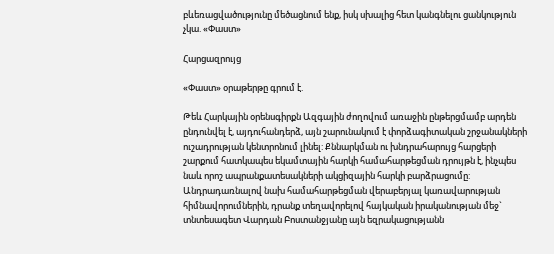բևեռացվածությունը մեծացնում ենք, իսկ սխալից հետ կանգնելու ցանկություն չկա. «Փաստ»

Հարցազրույց

«Փաստ» օրաթերթը գրում է.

Թեև Հարկային օրենսգիրքն Ազգային ժողովում առաջին ընթերցմամբ արդեն ընդունվել է, այդուհանդերձ, այն շարունակում է փորձագիտական շրջանակների ուշադրության կենտրոնում լինել: Քննարկման ու խնդրահարույց հարցերի շարքում հատկապես եկամտային հարկի համահարթեցման դրույթն է, ինչպես նաև որոշ ապրանքատեսակների ակցիզային հարկի բարձրացումը: Անդրադառնալով նախ համահարթեցման վերաբերյալ կառավարության հիմնավորումներին, դրանք տեղավորելով հայկական իրականության մեջ` տնտեսագետ Վարդան Բոստանջյանը այն եզրակացությանն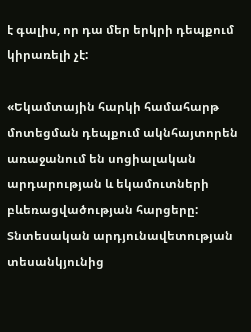է գալիս, որ դա մեր երկրի դեպքում կիրառելի չէ:

«Եկամտային հարկի համահարթ մոտեցման դեպքում ակնհայտորեն առաջանում են սոցիալական արդարության և եկամուտների բևեռացվածության հարցերը: Տնտեսական արդյունավետության տեսանկյունից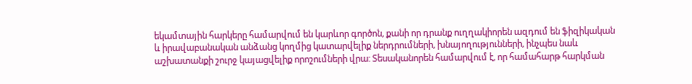եկամտային հարկերը համարվում են կարևոր գործոն, քանի որ դրանք ուղղակիորեն ազդում են ֆիզիկական և իրավաբանական անձանց կողմից կատարվելիք ներդրումների, խնայողությունների, ինչպես նաև աշխատանքի շուրջ կայացվելիք որոշումների վրա: Տեսականորեն համարվում է, որ համահարթ հարկման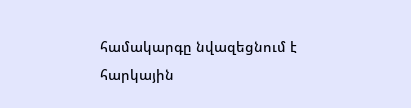համակարգը նվազեցնում է հարկային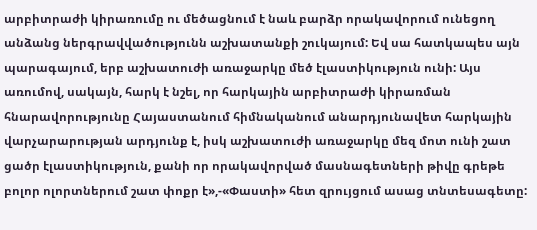արբիտրաժի կիրառումը ու մեծացնում է նաև բարձր որակավորում ունեցող անձանց ներգրավվածությունն աշխատանքի շուկայում: Եվ սա հատկապես այն պարագայում, երբ աշխատուժի առաջարկը մեծ էլաստիկություն ունի: Այս առումով, սակայն, հարկ է նշել, որ հարկային արբիտրաժի կիրառման հնարավորությունը Հայաստանում հիմնականում անարդյունավետ հարկային վարչարարության արդյունք է, իսկ աշխատուժի առաջարկը մեզ մոտ ունի շատ ցածր էլաստիկություն, քանի որ որակավորված մասնագետների թիվը գրեթե բոլոր ոլորտներում շատ փոքր է»,-«Փաստի» հետ զրույցում ասաց տնտեսագետը: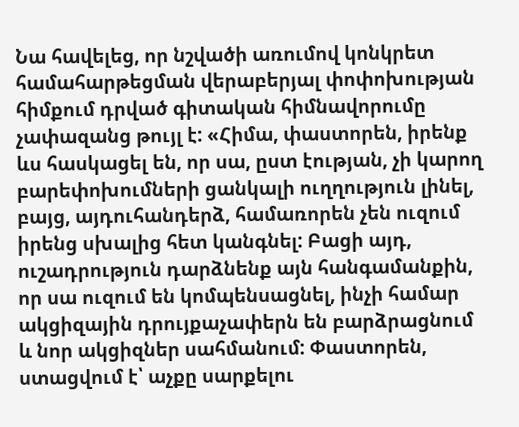Նա հավելեց, որ նշվածի առումով կոնկրետ համահարթեցման վերաբերյալ փոփոխության հիմքում դրված գիտական հիմնավորումը չափազանց թույլ է: «Հիմա, փաստորեն, իրենք ևս հասկացել են, որ սա, ըստ էության, չի կարող բարեփոխումների ցանկալի ուղղություն լինել, բայց, այդուհանդերձ, համառորեն չեն ուզում իրենց սխալից հետ կանգնել: Բացի այդ, ուշադրություն դարձնենք այն հանգամանքին, որ սա ուզում են կոմպենսացնել, ինչի համար ակցիզային դրույքաչափերն են բարձրացնում և նոր ակցիզներ սահմանում: Փաստորեն, ստացվում է՝ աչքը սարքելու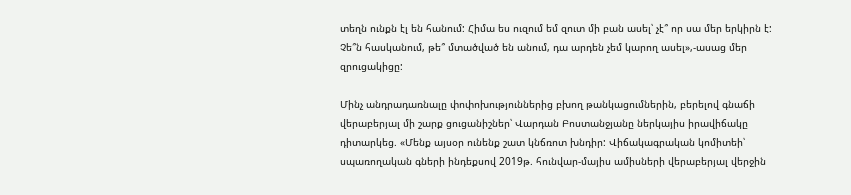տեղն ունքն էլ են հանում: Հիմա ես ուզում եմ զուտ մի բան ասել՝ չէ՞ որ սա մեր երկիրն է: Չե՞ն հասկանում, թե՞ մտածված են անում, դա արդեն չեմ կարող ասել»,-ասաց մեր զրուցակիցը:

Մինչ անդրադառնալը փոփոխություններից բխող թանկացումներին, բերելով գնաճի վերաբերյալ մի շարք ցուցանիշներ՝ Վարդան Բոստանջյանը ներկայիս իրավիճակը դիտարկեց. «Մենք այսօր ունենք շատ կնճռոտ խնդիր: Վիճակագրական կոմիտեի՝ սպառողական գների ինդեքսով 2019թ. հունվար-մայիս ամիսների վերաբերյալ վերջին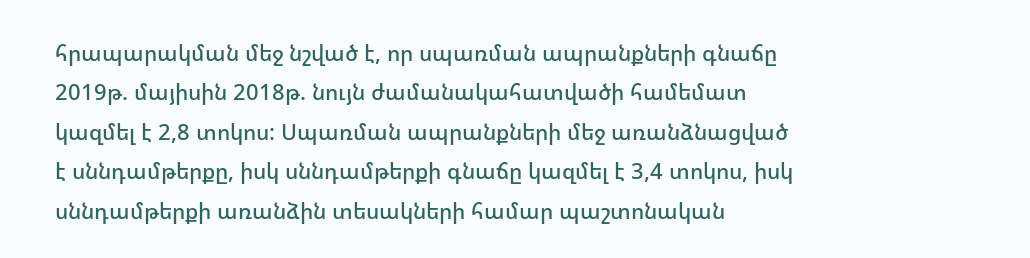հրապարակման մեջ նշված է, որ սպառման ապրանքների գնաճը 2019թ. մայիսին 2018թ. նույն ժամանակահատվածի համեմատ կազմել է 2,8 տոկոս: Սպառման ապրանքների մեջ առանձնացված է սննդամթերքը, իսկ սննդամթերքի գնաճը կազմել է 3,4 տոկոս, իսկ սննդամթերքի առանձին տեսակների համար պաշտոնական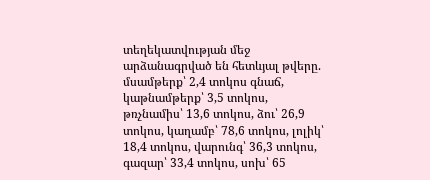տեղեկատվության մեջ արձանագրված են հետևյալ թվերը. մսամթերք՝ 2,4 տոկոս գնաճ, կաթնամթերք՝ 3,5 տոկոս, թռչնամիս՝ 13,6 տոկոս, ձու՝ 26,9 տոկոս, կաղամբ՝ 78,6 տոկոս, լոլիկ՝ 18,4 տոկոս, վարունգ՝ 36,3 տոկոս, գազար՝ 33,4 տոկոս, սոխ՝ 65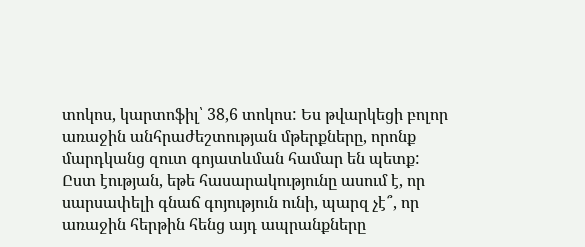տոկոս, կարտոֆիլ՝ 38,6 տոկոս: Ես թվարկեցի բոլոր առաջին անհրաժեշտության մթերքները, որոնք մարդկանց զուտ գոյատևման համար են պետք: Ըստ էության, եթե հասարակությունը ասում է, որ սարսափելի գնաճ գոյություն ունի, պարզ չէ՞, որ առաջին հերթին հենց այդ ապրանքները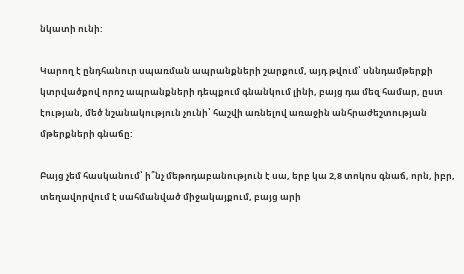նկատի ունի:

Կարող է ընդհանուր սպառման ապրանքների շարքում, այդ թվում՝ սննդամթերքի կտրվածքով որոշ ապրանքների դեպքում գնանկում լինի, բայց դա մեզ համար, ըստ էության, մեծ նշանակություն չունի՝ հաշվի առնելով առաջին անհրաժեշտության մթերքների գնաճը:

Բայց չեմ հասկանում՝ ի՞նչ մեթոդաբանություն է սա, երբ կա 2,8 տոկոս գնաճ, որն, իբր, տեղավորվում է սահմանված միջակայքում, բայց արի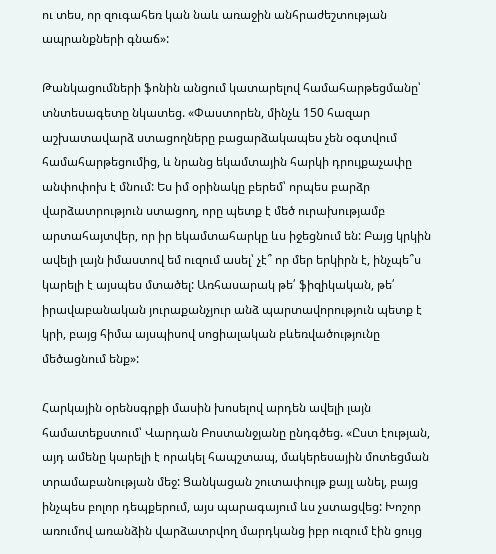ու տես, որ զուգահեռ կան նաև առաջին անհրաժեշտության ապրանքների գնաճ»:

Թանկացումների ֆոնին անցում կատարելով համահարթեցմանը՝ տնտեսագետը նկատեց. «Փաստորեն, մինչև 150 հազար աշխատավարձ ստացողները բացարձակապես չեն օգտվում համահարթեցումից, և նրանց եկամտային հարկի դրույքաչափը անփոփոխ է մնում: Ես իմ օրինակը բերեմ՝ որպես բարձր վարձատրություն ստացող, որը պետք է մեծ ուրախությամբ արտահայտվեր, որ իր եկամտահարկը ևս իջեցնում են: Բայց կրկին ավելի լայն իմաստով եմ ուզում ասել՝ չէ՞ որ մեր երկիրն է, ինչպե՞ս կարելի է այսպես մտածել: Առհասարակ թե՛ ֆիզիկական, թե՛ իրավաբանական յուրաքանչյուր անձ պարտավորություն պետք է կրի, բայց հիմա այսպիսով սոցիալական բևեռվածությունը մեծացնում ենք»:

Հարկային օրենսգրքի մասին խոսելով արդեն ավելի լայն համատեքստում՝ Վարդան Բոստանջյանը ընդգծեց. «Ըստ էության, այդ ամենը կարելի է որակել հապշտապ, մակերեսային մոտեցման տրամաբանության մեջ: Ցանկացան շուտափույթ քայլ անել, բայց ինչպես բոլոր դեպքերում, այս պարագայում ևս չստացվեց: Խոշոր առումով առանձին վարձատրվող մարդկանց իբր ուզում էին ցույց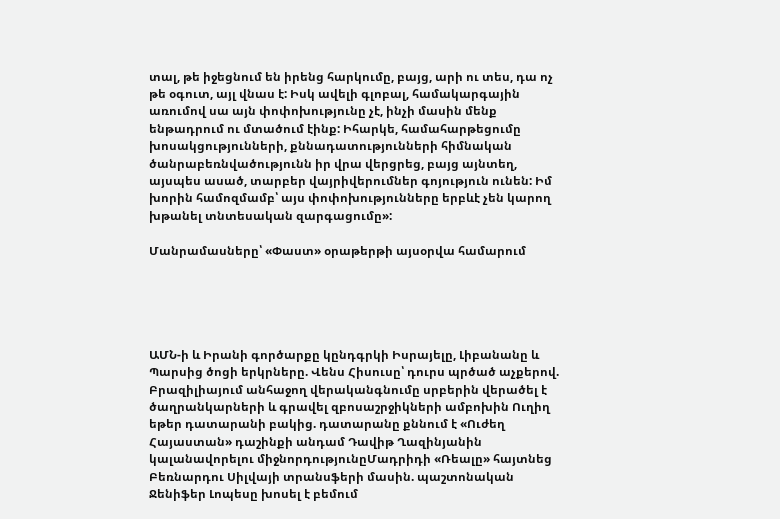տալ, թե իջեցնում են իրենց հարկումը, բայց, արի ու տես, դա ոչ թե օգուտ, այլ վնաս է: Իսկ ավելի գլոբալ, համակարգային առումով սա այն փոփոխությունը չէ, ինչի մասին մենք ենթադրում ու մտածում էինք: Իհարկե, համահարթեցումը խոսակցությունների, քննադատությունների հիմնական ծանրաբեռնվածությունն իր վրա վերցրեց, բայց այնտեղ, այսպես ասած, տարբեր վայրիվերումներ գոյություն ունեն: Իմ խորին համոզմամբ՝ այս փոփոխությունները երբևէ չեն կարող խթանել տնտեսական զարգացումը»:

Մանրամասները՝ «Փաստ» օրաթերթի այսօրվա համարում





ԱՄՆ-ի և Իրանի գործարքը կընդգրկի Իսրայելը, Լիբանանը և Պարսից ծոցի երկրները. Վենս Հիսուսը՝ դուրս պրծած աչքերով. Բրազիլիայում անհաջող վերականգնումը սրբերին վերածել է ծաղրանկարների և գրավել զբոսաշրջիկների ամբոխին Ուղիղ եթեր դատարանի բակից. դատարանը քննում է «Ուժեղ Հայաստան» դաշինքի անդամ Դավիթ Ղազինյանին կալանավորելու միջնորդությունըՄադրիդի «Ռեալը» հայտնեց Բեռնարդու Սիլվայի տրանսֆերի մասին. պաշտոնական Ջենիֆեր Լոպեսը խոսել է բեմում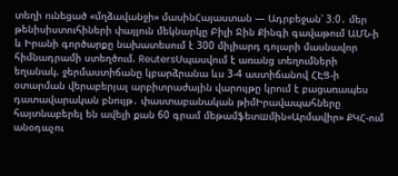տեղի ունեցած «մղձավանջի» մասինՀայաստան — Ադրբեջան՝ 3։0․ մեր թենիսիստուհիների փայլուն մեկնարկը Բիլի Ջին Քինգի գավաթում ԱՄՆ-ի և Իրանի գործարքը նախատեսում է 300 միլիարդ դոլարի մասնավոր հիմնադրամի ստեղծում. ReutersՍպասվում է առանց տեղումների եղանակ. ջերմաստիճանը կբարձրանա ևս 3-4 աստիճանով ՀԷՑ-ի օտարման վերաբերյալ արբիտրաժային վարույթը կրում է բացառապես դատավարական բնույթ․ փաստաբանական թիմԻրավապահները հայտնաբերել են ավելի քան 60 գրամ մեթամֆետшմին«Արմավիր» ՔԿՀ-ում անօդաչու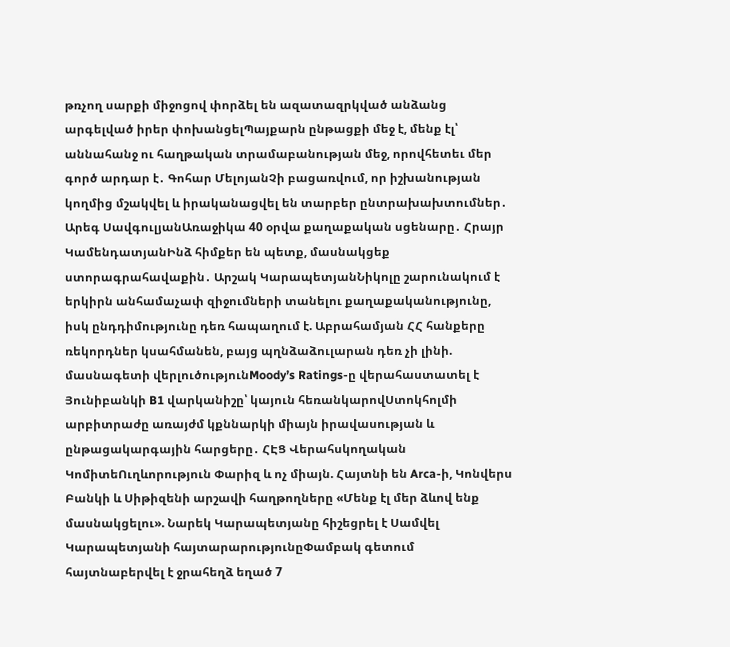թռչող սարքի միջոցով փորձել են ազատազրկված անձանց արգելված իրեր փոխանցելՊայքարն ընթացքի մեջ է, մենք էլ՝ աննահանջ ու հաղթական տրամաբանության մեջ, որովհետեւ մեր գործ արդար է․ Գոհար ՄելոյանՉի բացառվում, որ իշխանության կողմից մշակվել և իրականացվել են տարբեր ընտրախախտումներ․ Արեգ ՍավգուլյանԱռաջիկա 40 օրվա քաղաքական սցենարը․ Հրայր ԿամենդատյանԻնձ հիմքեր են պետք, մասնակցեք ստորագրահավաքին․ Արշակ ԿարապետյանՆիկոլը շարունակում է երկիրն անհամաչափ զիջումների տանելու քաղաքականությունը, իսկ ընդդիմությունը դեռ հապաղում է. Աբրահամյան ՀՀ հանքերը ռեկորդներ կսահմանեն, բայց պղնձաձուլարան դեռ չի լինի. մասնագետի վերլուծությունMoody’s Ratings-ը վերահաստատել է Յունիբանկի B1 վարկանիշը՝ կայուն հեռանկարովՍտոկհոլմի արբիտրաժը առայժմ կքննարկի միայն իրավասության և ընթացակարգային հարցերը․ ՀԷՑ Վերահսկողական ԿոմիտեՈւղևորություն Փարիզ և ոչ միայն. Հայտնի են Arca-ի, Կոնվերս Բանկի և Սիթիզենի արշավի հաղթողները «Մենք էլ մեր ձևով ենք մասնակցելու». Նարեկ Կարապետյանը հիշեցրել է Սամվել Կարապետյանի հայտարարությունըՓամբակ գետում հայտնաբերվել է ջրահեղձ եղած 7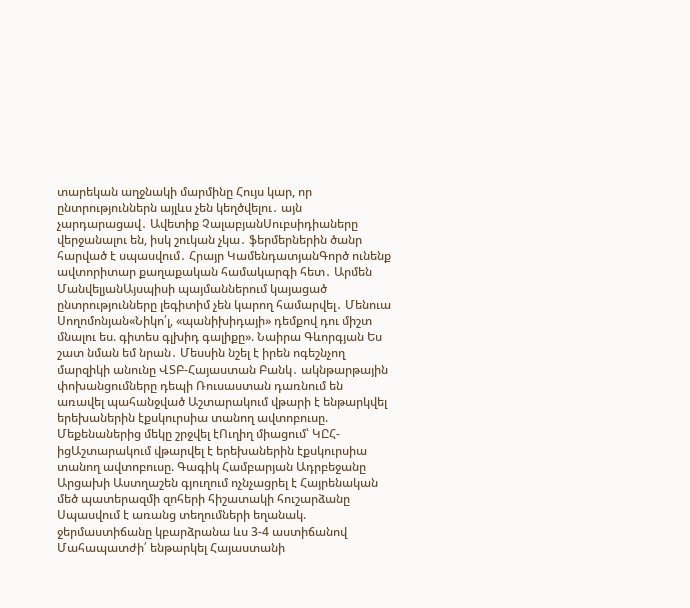տարեկան աղջնակի մարմինը Հույս կար, որ ընտրություններն այլևս չեն կեղծվելու․ այն չարդարացավ․ Ավետիք ՉալաբյանՍուբսիդիաները վերջանալու են, իսկ շուկան չկա․ ֆերմերներին ծանր հարված է սպասվում․ Հրայր ԿամենդատյանԳործ ունենք ավտորիտար քաղաքական համակարգի հետ․ Արմեն ՄանվելյանԱյսպիսի պայմաններում կայացած ընտրությունները լեգիտիմ չեն կարող համարվել․ Մենուա Սողոմոնյան«Նիկո՛լ, «պանիխիդայի» դեմքով դու միշտ մնալու ես. գիտես գլխիդ գալիքը». Նաիրա Գևորգյան Ես շատ նման եմ նրան․ Մեսսին նշել է իրեն ոգեշնչող մարզիկի անունը ՎՏԲ-Հայաստան Բանկ․ ակնթարթային փոխանցումները դեպի Ռուսաստան դառնում են առավել պահանջված Աշտարակում վթարի է ենթարկվել երեխաներին էքսկուրսիա տանող ավտոբուսը. Մեքենաներից մեկը շրջվել էՈւղիղ միացում՝ ԿԸՀ-իցԱշտարակում վթարվել է երեխաներին էքսկուրսիա տանող ավտոբուսը. Գագիկ Համբարյան Ադրբեջանը Արցախի Աստղաշեն գյուղում ոչնչացրել է Հայրենական մեծ պատերազմի զոհերի հիշատակի հուշարձանը Սպասվում է առանց տեղումների եղանակ. ջերմաստիճանը կբարձրանա ևս 3-4 աստիճանով Մահապատժի՛ ենթարկել Հայաստանի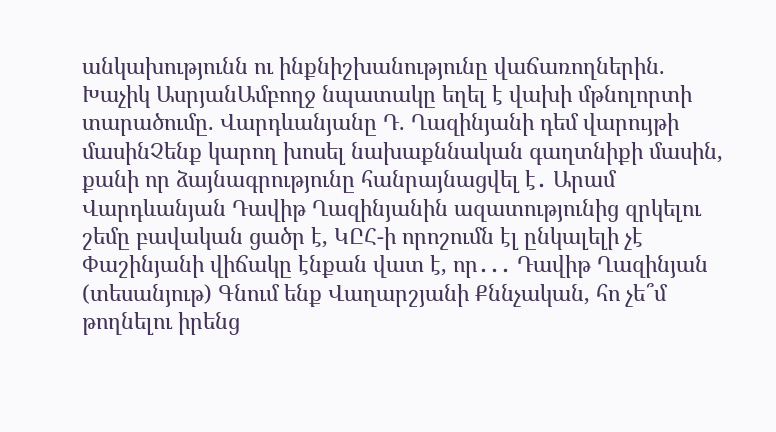անկախությունն ու ինքնիշխանությունը վաճառողներին. Խաչիկ ԱսրյանԱմբողջ նպատակը եղել է վախի մթնոլորտի տարածումը. Վարդևանյանը Դ. Ղազինյանի դեմ վարույթի մասինՉենք կարող խոսել նախաքննական գաղտնիքի մասին, քանի որ ձայնագրությունը հանրայնացվել է․ Արամ Վարդևանյան Դավիթ Ղազինյանին ազատությունից զրկելու շեմը բավական ցածր է, ԿԸՀ-ի որոշումն էլ ընկալելի չէ Փաշինյանի վիճակը էնքան վատ է, որ․․․ Դավիթ Ղազինյան (տեսանյութ) Գնում ենք Վաղարշյանի Քննչական, հո չե՞մ թողնելու իրենց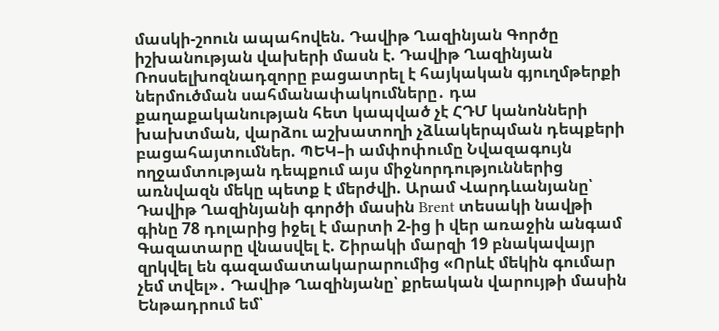մասկի-շոուն ապահովեն. Դավիթ Ղազինյան Գործը իշխանության վախերի մասն է. Դավիթ Ղազինյան Ռոսսելխոզնադզորը բացատրել է հայկական գյուղմթերքի ներմուծման սահմանափակումները․ դա քաղաքականության հետ կապված չէ ՀԴՄ կանոնների խախտման, վարձու աշխատողի չձևակերպման դեպքերի բացահայտումներ. ՊԵԿ–ի ամփոփումը Նվազագույն ողջամտության դեպքում այս միջնորդություններից առնվազն մեկը պետք է մերժվի. Արամ Վարդևանյանը՝ Դավիթ Ղազինյանի գործի մասին Brent տեսակի նավթի գինը 78 դոլարից իջել է մարտի 2-ից ի վեր առաջին անգամ Գազատարը վնասվել է. Շիրակի մարզի 19 բնակավայր զրկվել են գազամատակարարումից «Որևէ մեկին գումար չեմ տվել»․ Դավիթ Ղազինյանը՝ քրեական վարույթի մասին Ենթադրում եմ՝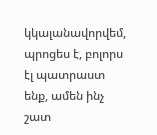կկալանավորվեմ, պրոցես է, բոլորս էլ պատրաստ ենք, ամեն ինչ շատ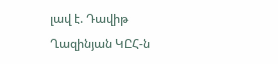լավ է. Դավիթ Ղազինյան ԿԸՀ-ն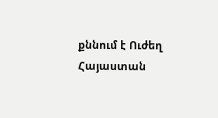քննում է Ուժեղ Հայաստան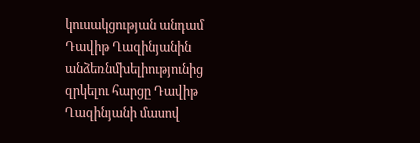կուսակցության անդամ Դավիթ Ղազինյանին անձեռնմխելիությունից զրկելու հարցը Դավիթ Ղազինյանի մասով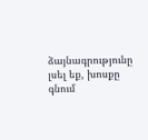ձայնագրությունը լսել եք, խոսքը գնում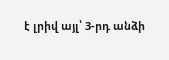է լրիվ այլ՝ 3-րդ անձի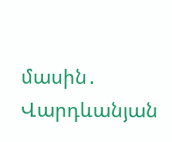մասին․ Վարդևանյան